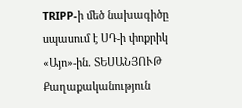TRIPP-ի մեծ նախագիծը սպասում է ՍԴ-ի փոքրիկ «Այո»-ին. ՏԵՍԱՆՅՈՒԹ
Քաղաքականություն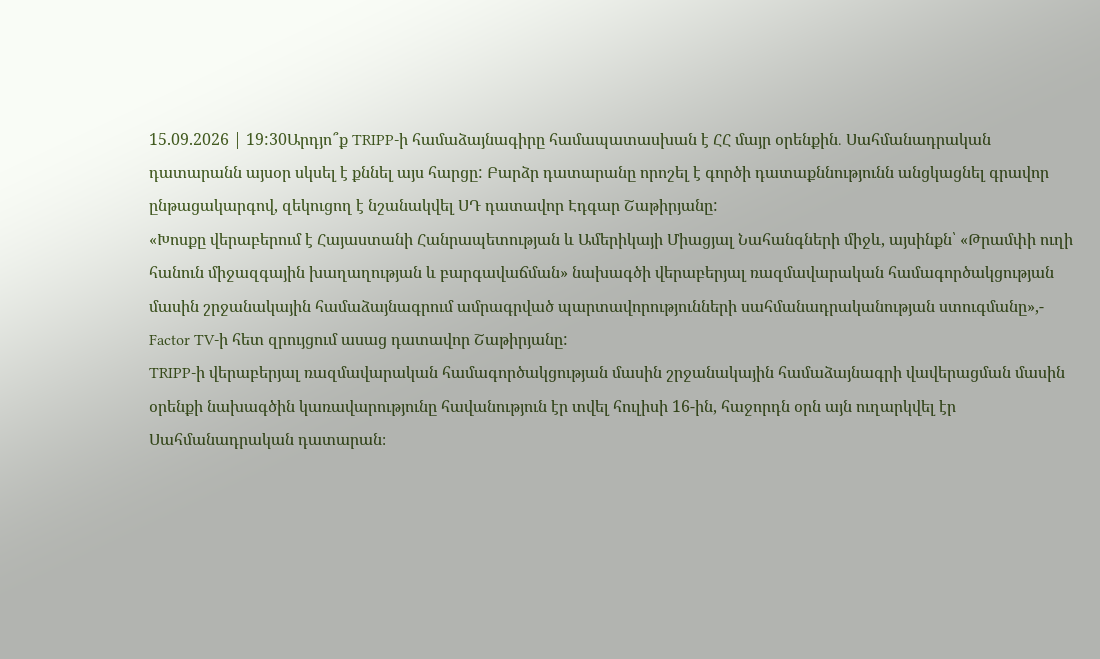15.09.2026 | 19:30Արդյո՞ք TRIPP-ի համաձայնագիրը համապատասխան է ՀՀ մայր օրենքին․ Սահմանադրական դատարանն այսօր սկսել է քննել այս հարցը: Բարձր դատարանը որոշել է գործի դատաքննությունն անցկացնել գրավոր ընթացակարգով, զեկուցող է նշանակվել ՍԴ դատավոր Էդգար Շաթիրյանը:
«Խոսքը վերաբերում է Հայաստանի Հանրապետության և Ամերիկայի Միացյալ Նահանգների միջև, այսինքն՝ «Թրամփի ուղի հանուն միջազգային խաղաղության և բարգավաճման» նախագծի վերաբերյալ ռազմավարական համագործակցության մասին շրջանակային համաձայնագրում ամրագրված պարտավորությունների սահմանադրականության ստուգմանը»,- Factor TV-ի հետ զրույցում ասաց դատավոր Շաթիրյանը:
TRIPP-ի վերաբերյալ ռազմավարական համագործակցության մասին շրջանակային համաձայնագրի վավերացման մասին օրենքի նախագծին կառավարությունը հավանություն էր տվել հուլիսի 16-ին, հաջորդն օրն այն ուղարկվել էր Սահմանադրական դատարան։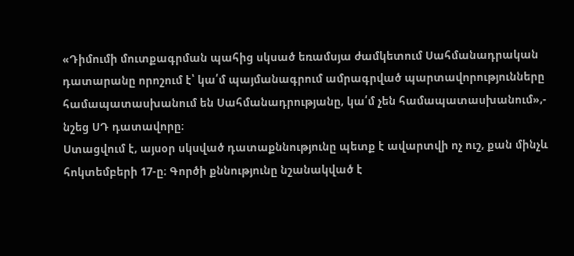«Դիմումի մուտքագրման պահից սկսած եռամսյա ժամկետում Սահմանադրական դատարանը որոշում է՝ կա՛մ պայմանագրում ամրագրված պարտավորությունները համապատասխանում են Սահմանադրությանը, կա՛մ չեն համապատասխանում»,- նշեց ՍԴ դատավորը։
Ստացվում է, այսօր սկսված դատաքննությունը պետք է ավարտվի ոչ ուշ, քան մինչև հոկտեմբերի 17-ը։ Գործի քննությունը նշանակված է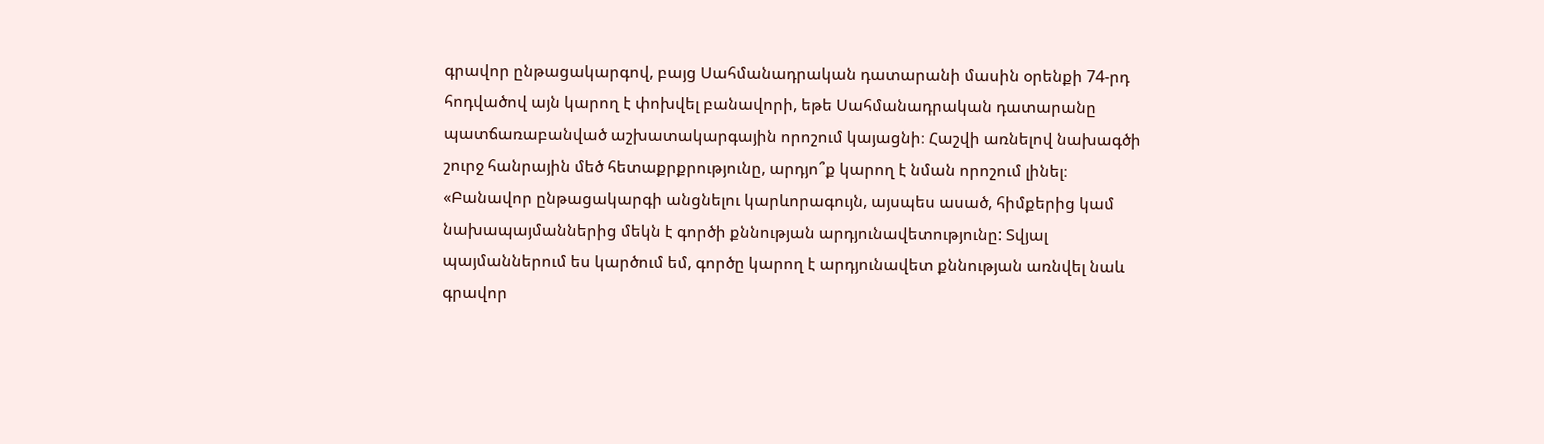գրավոր ընթացակարգով, բայց Սահմանադրական դատարանի մասին օրենքի 74-րդ հոդվածով այն կարող է փոխվել բանավորի, եթե Սահմանադրական դատարանը պատճառաբանված աշխատակարգային որոշում կայացնի։ Հաշվի առնելով նախագծի շուրջ հանրային մեծ հետաքրքրությունը, արդյո՞ք կարող է նման որոշում լինել։
«Բանավոր ընթացակարգի անցնելու կարևորագույն, այսպես ասած, հիմքերից կամ նախապայմաններից մեկն է գործի քննության արդյունավետությունը: Տվյալ պայմաններում ես կարծում եմ, գործը կարող է արդյունավետ քննության առնվել նաև գրավոր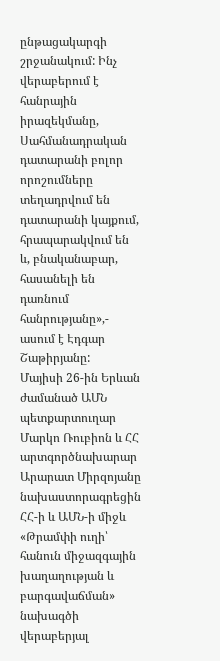ընթացակարգի շրջանակում: Ինչ վերաբերում է հանրային իրազեկմանը, Սահմանադրական դատարանի բոլոր որոշումները տեղադրվում են դատարանի կայքում, հրապարակվում են և, բնականաբար, հասանելի են դառնում հանրությանը»,- ասում է Էդգար Շաթիրյանը:
Մայիսի 26-ին Երևան ժամանած ԱՄՆ պետքարտուղար Մարկո Ռուբիոն և ՀՀ արտգործնախարար Արարատ Միրզոյանը նախաստորագրեցին ՀՀ-ի և ԱՄՆ-ի միջև «Թրամփի ուղի՝ հանուն միջազգային խաղաղության և բարգավաճման» նախագծի վերաբերյալ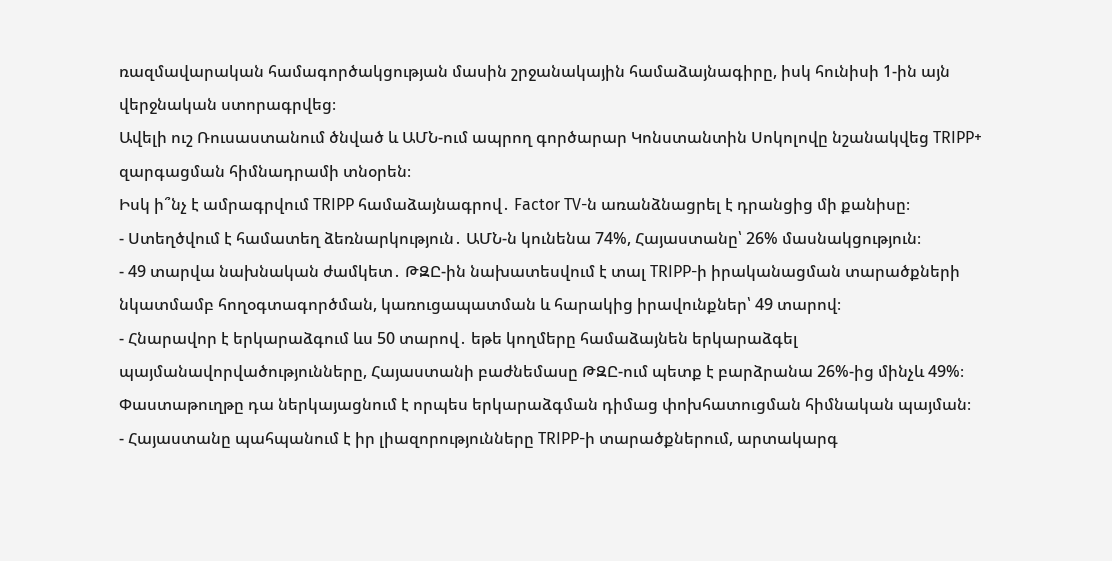ռազմավարական համագործակցության մասին շրջանակային համաձայնագիրը, իսկ հունիսի 1-ին այն վերջնական ստորագրվեց։
Ավելի ուշ Ռուսաստանում ծնված և ԱՄՆ-ում ապրող գործարար Կոնստանտին Սոկոլովը նշանակվեց TRIPP+ զարգացման հիմնադրամի տնօրեն։
Իսկ ի՞նչ է ամրագրվում TRIPP համաձայնագրով․ Factor TV-ն առանձնացրել է դրանցից մի քանիսը։
- Ստեղծվում է համատեղ ձեռնարկություն․ ԱՄՆ-ն կունենա 74%, Հայաստանը՝ 26% մասնակցություն։
- 49 տարվա նախնական ժամկետ․ ԹԶԸ-ին նախատեսվում է տալ TRIPP-ի իրականացման տարածքների նկատմամբ հողօգտագործման, կառուցապատման և հարակից իրավունքներ՝ 49 տարով։
- Հնարավոր է երկարաձգում ևս 50 տարով․ եթե կողմերը համաձայնեն երկարաձգել պայմանավորվածությունները, Հայաստանի բաժնեմասը ԹԶԸ-ում պետք է բարձրանա 26%-ից մինչև 49%։ Փաստաթուղթը դա ներկայացնում է որպես երկարաձգման դիմաց փոխհատուցման հիմնական պայման։
- Հայաստանը պահպանում է իր լիազորությունները TRIPP-ի տարածքներում, արտակարգ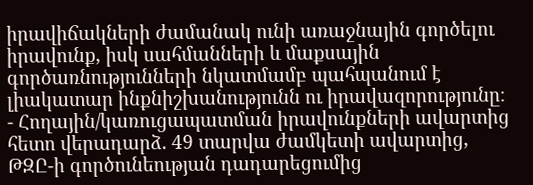իրավիճակների ժամանակ ունի առաջնային գործելու իրավունք, իսկ սահմանների և մաքսային գործառնությունների նկատմամբ պահպանում է լիակատար ինքնիշխանությունն ու իրավազորությունը։
- Հողային/կառուցապատման իրավունքների ավարտից հետո վերադարձ․ 49 տարվա ժամկետի ավարտից, ԹԶԸ-ի գործունեության դադարեցումից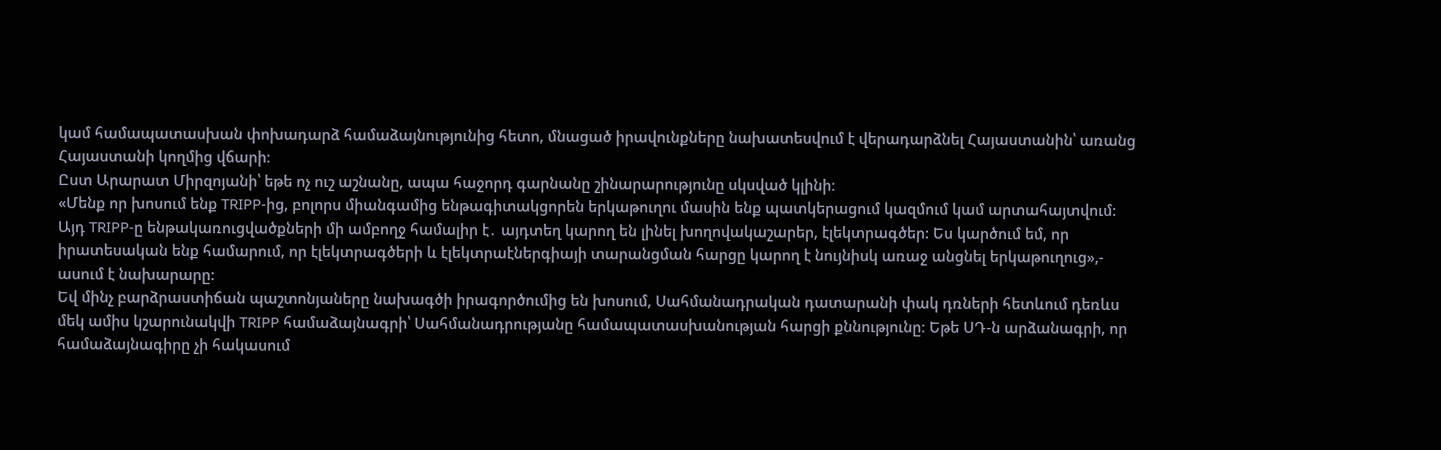կամ համապատասխան փոխադարձ համաձայնությունից հետո, մնացած իրավունքները նախատեսվում է վերադարձնել Հայաստանին՝ առանց Հայաստանի կողմից վճարի։
Ըստ Արարատ Միրզոյանի՝ եթե ոչ ուշ աշնանը, ապա հաջորդ գարնանը շինարարությունը սկսված կլինի։
«Մենք որ խոսում ենք TRIPP-ից, բոլորս միանգամից ենթագիտակցորեն երկաթուղու մասին ենք պատկերացում կազմում կամ արտահայտվում: Այդ TRIPP-ը ենթակառուցվածքների մի ամբողջ համալիր է․ այդտեղ կարող են լինել խողովակաշարեր, էլեկտրագծեր: Ես կարծում եմ, որ իրատեսական ենք համարում, որ էլեկտրագծերի և էլեկտրաէներգիայի տարանցման հարցը կարող է նույնիսկ առաջ անցնել երկաթուղուց»,- ասում է նախարարը:
Եվ մինչ բարձրաստիճան պաշտոնյաները նախագծի իրագործումից են խոսում, Սահմանադրական դատարանի փակ դռների հետևում դեռևս մեկ ամիս կշարունակվի TRIPP համաձայնագրի՝ Սահմանադրությանը համապատասխանության հարցի քննությունը։ Եթե ՍԴ-ն արձանագրի, որ համաձայնագիրը չի հակասում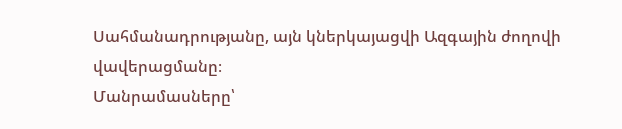Սահմանադրությանը, այն կներկայացվի Ազգային ժողովի վավերացմանը։
Մանրամասները՝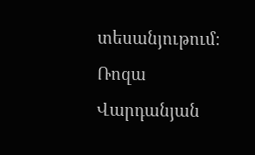տեսանյութում։
Ռոզա Վարդանյան